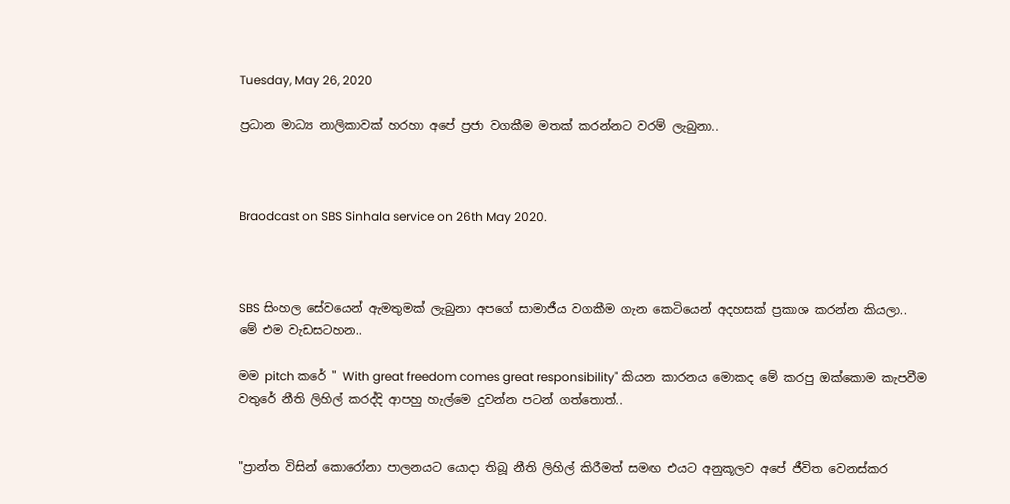Tuesday, May 26, 2020

ප්‍රධාන මාධ්‍ය නාලිකාවක් හරහා අපේ ප්‍රජා වගකීම මතක් කරන්නට වරම් ලැබුනා..



Braodcast on SBS Sinhala service on 26th May 2020.



SBS සිංහල සේවයෙන් ඇමතුමක් ලැබුනා අපගේ සාමාජීය වගකීම ගැන කෙටියෙන් අදහසක් ප්‍රකාශ කරන්න කියලා..
මේ එම වැඩසටහන..

මම pitch කරේ " With great freedom comes great responsibility" කියන කාරනය මොකද මේ කරපු ඔක්කොම කැපවීම වතුරේ නීති ලිහිල් කරද්දි ආපහු හැල්මෙ දුවන්න පටන් ගත්තොත්..


"ප්‍රාන්ත විසින් කොරෝනා පාලනයට යොදා තිබූ නීති ලිහිල් කිරීමත් සමඟ එයට අනුකූලව අපේ ජීවිත වෙනස්කර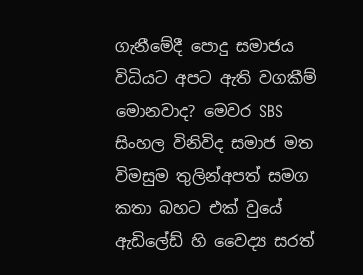ගැනීමේදී පොදු සමාජය විධියට අපට ඇති වගකීම් මොනවාද? මෙවර SBS සිංහල විනිවිද සමාජ මත විමසුම තුලින්අපත් සමග කතා බහට එක් වුයේ ඇඩිලේඩ් හි වෛද්‍ය සරත්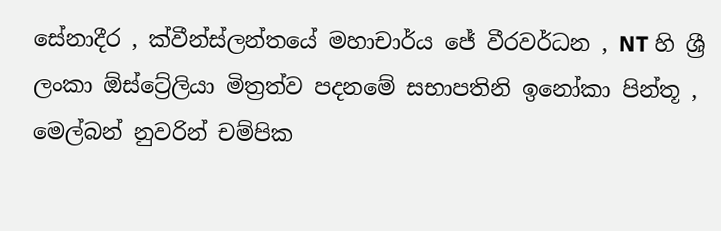සේනාදීර , ක්වීන්ස්ලන්තයේ මහාචාර්ය ජේ වීරවර්ධන , NT හි ශ්‍රී ලංකා ඕස්ට්‍රේලියා මිත්‍රත්ව පදනමේ සභාපතිනි ඉනෝකා පින්තූ , මෙල්බන් නුවරින් චම්පික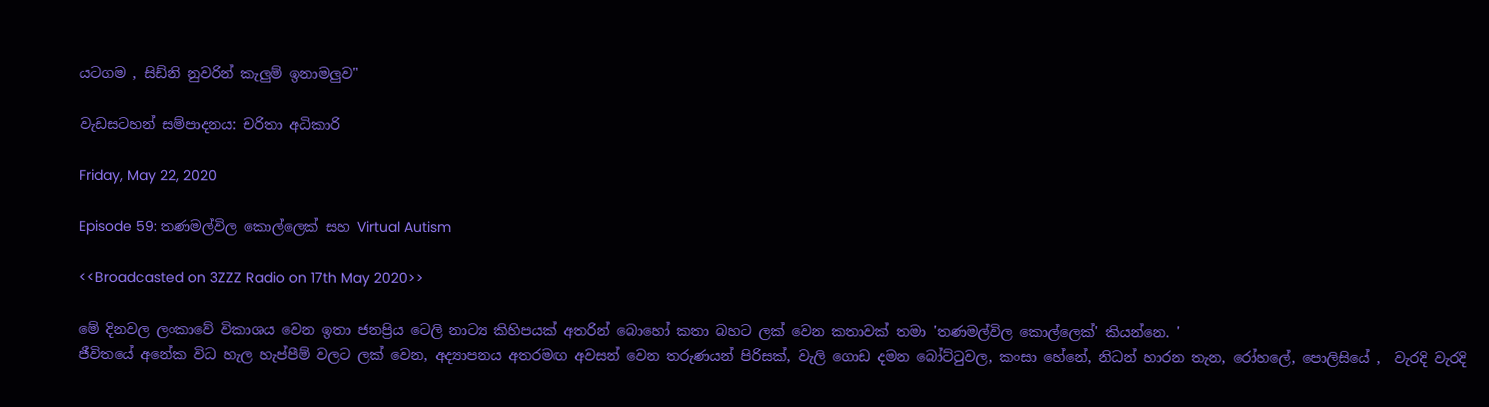යටගම , සිඩ්නි නුවරින් කැලුම් ඉනාමලුව"

වැඩසටහන් සම්පාදනය: චරිතා අධිකාරි

Friday, May 22, 2020

Episode 59: තණමල්විල කොල්ලෙක් සහ Virtual Autism

<<Broadcasted on 3ZZZ Radio on 17th May 2020>>

මේ දිනවල ලංකාවේ විකාශය වෙන ඉතා ජනප්‍රිය ටෙලි නාට්‍ය කිහිපයක් අතරින් බොහෝ කතා බහට ලක් වෙන කතාවක් තමා 'තණමල්විල කොල්ලෙක්' කියන්නෙ. '
ජීවිතයේ අනේක විධ හැල හැප්පීම් වලට ලක් වෙන, අද්‍යාපනය අතරමඟ අවසන් වෙන තරුණයන් පිරිසක්, වැලි ගොඩ දමන බෝට්ටුවල, කංසා හේනේ, නිධන් හාරන තැන, රෝහලේ, පොලිසියේ ,  වැරදි වැරදි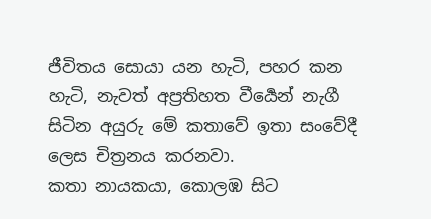ජීවිතය සොයා යන හැටි, පහර කන හැටි, නැවත් අප්‍රතිහත වීර්‍යෙන් නැගී සිටින අයුරු මේ කතාවේ ඉතා සංවේදී ලෙස චිත්‍රනය කරනවා.
කතා නායකයා, කොලඹ සිට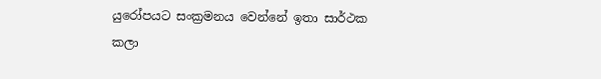යුරෝපයට සංක්‍රමනය වෙන්නේ ඉතා සාර්ථක කලා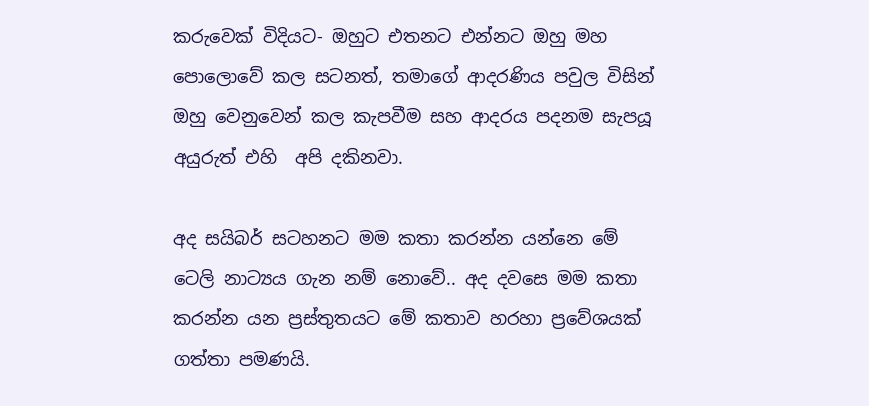කරුවෙක් විදියට- ඔහුට එතනට එන්නට ඔහු මහ පොලොවේ කල සටනත්, තමාගේ ආදරණිය පවුල විසින් ඔහු වෙනුවෙන් කල කැපවීම සහ ආදරය පදනම සැපයූ අයුරුත් එහි  අපි දකිනවා.

අද සයිබර් සටහනට මම කතා කරන්න යන්නෙ මේ ටෙලි නාට්‍යය ගැන නම් නොවේ.. අද දවසෙ මම කතා කරන්න යන ප්‍රස්තුතයට මේ කතාව හරහා ප්‍රවේශයක් ගත්තා පමණයි.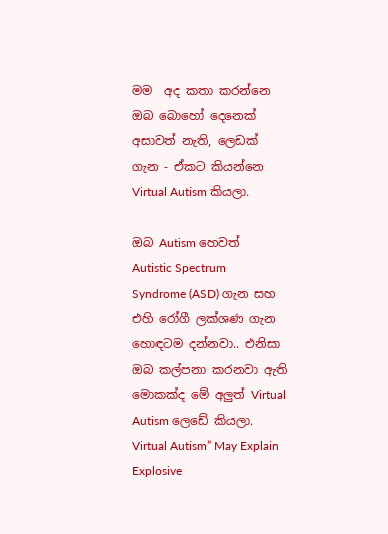මම  අද කතා කරන්නෙ ඔබ බොහෝ දෙනෙක් අසාවත් නැති, ලෙඩක් ගැන - ඒකට කියන්නෙ Virtual Autism කියලා.

ඔබ Autism හෙවත් Autistic Spectrum Syndrome (ASD) ගැන සහ එහි රෝගී ලක්ශණ ගැන හොඳටම දන්නවා.. එනිසා ඔබ කල්පනා කරනවා ඇති මොකක්ද මේ අලුත් Virtual Autism ලෙඩේ කියලා.
Virtual Autism” May Explain Explosive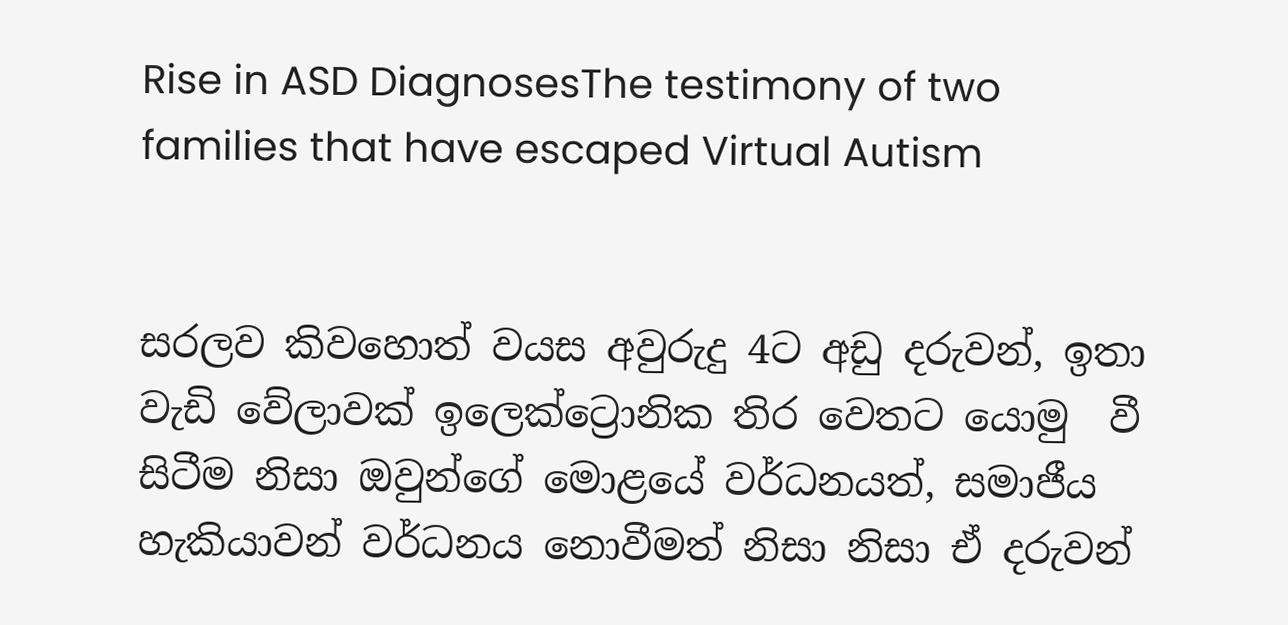Rise in ASD DiagnosesThe testimony of two families that have escaped Virtual Autism


සරලව කිවහොත් වයස අවුරුදු 4ට අඩු දරුවන්, ඉතා වැඩි වේලාවක් ඉලෙක්ට්‍රොනික තිර වෙතට යොමු  වී සිටීම නිසා ඔවුන්ගේ මොළයේ වර්ධනයත්, සමාජීය හැකියාවන් වර්ධනය නොවීමත් නිසා නිසා ඒ දරුවන්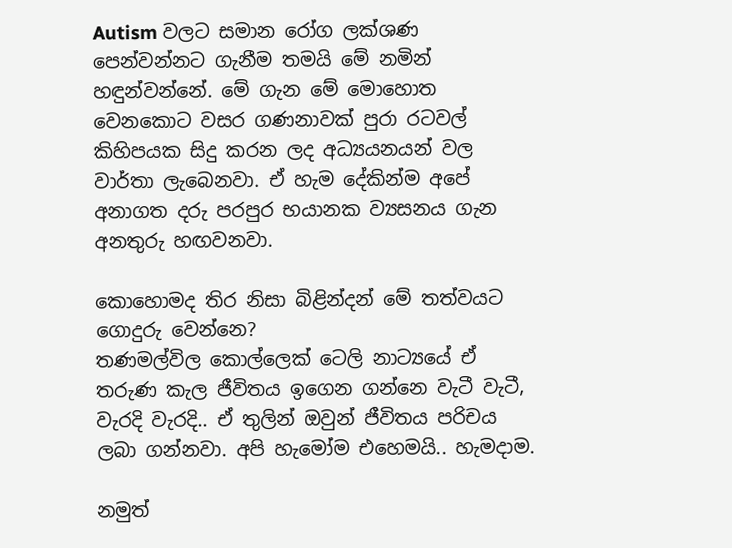Autism වලට සමාන රෝග ලක්ශණ පෙන්වන්නට ගැනීම තමයි මේ නමින් හඳුන්වන්නේ. මේ ගැන මේ මොහොත වෙනකොට වසර ගණනාවක් පුරා රටවල් කිහිපයක සිදු කරන ලද අධ්‍යයනයන් වල වාර්තා ලැබෙනවා. ඒ හැම දේකින්ම අපේ අනාගත දරු පරපුර භයානක ව්‍යසනය ගැන අනතුරු හඟවනවා.

කොහොමද තිර නිසා බිළින්දන් මේ තත්වයට ගොදුරු වෙන්නෙ?
තණමල්විල කොල්ලෙක් ටෙලි නාට්‍යයේ ඒ තරුණ කැල ජීවිතය ඉගෙන ගන්නෙ වැටී වැටී, වැරදි වැරදි.. ඒ තුලින් ඔවුන් ජීවිතය පරිචය ලබා ගන්නවා. අපි හැමෝම එහෙමයි.. හැමදාම.

නමුත්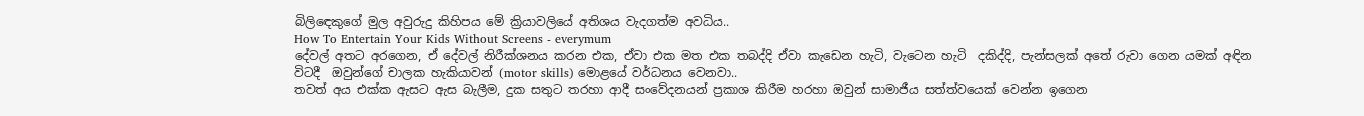බිලිඳෙකුගේ මුල අවුරුදු කිහිපය මේ ක්‍රියාවලියේ අතිශය වැදගත්ම අවධිය..
How To Entertain Your Kids Without Screens - everymum
දේවල් අතට අරගෙන, ඒ දේවල් නිරීක්ශනය කරන එක, ඒවා එක මත එක තබද්දි ඒවා කැඩෙන හැටි, වැටෙන හැටි  දකිද්දි, පැන්සලක් අතේ රුවා ගෙන යමක් අඳින විටදී  ඔවුන්ගේ චාලක හැකියාවන් (motor skills) මොළයේ වර්ධනය වෙනවා..
තවත් අය එක්ක ඇසට ඇස බැලීම, දුක සතුට තරහා ආදී සංවේදනයන් ප්‍රකාශ කිරීම හරහා ඔවුන් සාමාජීය සත්ත්වයෙක් වෙන්න ඉගෙන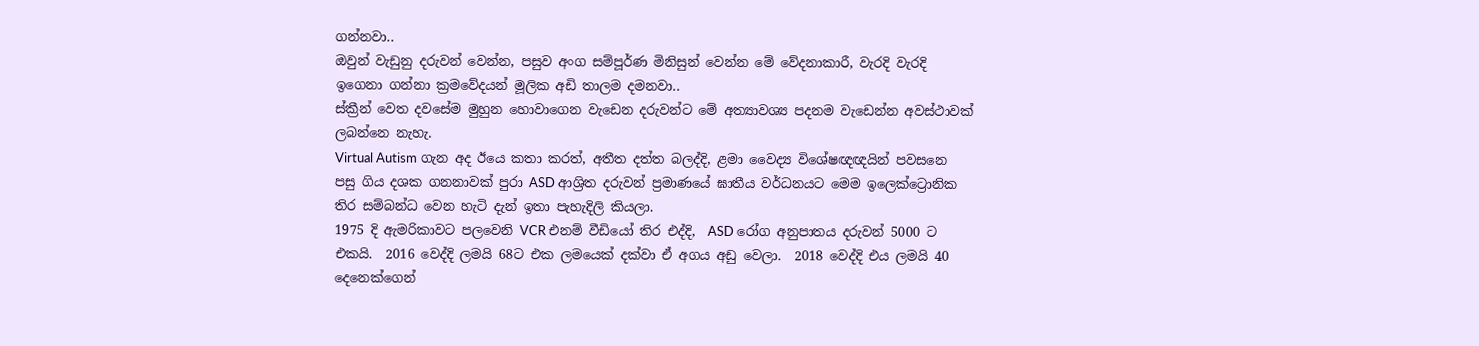ගන්නවා..
ඔවුන් වැඩුනු දරුවන් වෙන්න, පසුව අංග සම්පූර්ණ මිනිසුන් වෙන්න මේ වේදනාකාරී, වැරදි වැරදි ඉගෙනා ගන්නා ක්‍රමවේදයන් මූලික අඩි තාලම දමනවා..
ස්ක්‍රීන් වෙත දවසේම මුහුන හොවාගෙන වැඩෙන දරුවන්ට මේ අත්‍යාවශ්‍ය පදනම වැඩෙන්න අවස්ථාවක් ලබන්නෙ නැහැ.
Virtual Autism ගැන අද ඊයෙ කතා කරත්, අතීත දත්ත බලද්දි, ළමා වෛද්‍ය විශේෂඥඥයින් පවසනෙ පසු ගිය දශක ගනනාවක් පුරා ASD ආශ්‍රිත දරුවන් ප්‍රමාණයේ ඝාතීය වර්ධනයට මෙම ඉලෙක්ට්‍රොනික තිර සම්බන්ධ වෙන හැටි දැන් ඉතා පැහැදිලි කියලා.
1975 දි ඇමරිකාවට පලවෙනි VCR එනම් වීඩියෝ තිර එද්දි,  ASD රෝග අනුපාතය දරුවන් 5000 ට එකයි.  2016 වෙද්දි ලමයි 68ට එක ලමයෙක් දක්වා ඒ අගය අඩු වෙලා.  2018 වෙද්දි එය ලමයි 40 දෙනෙක්ගෙන්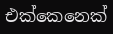එක්කෙනෙක්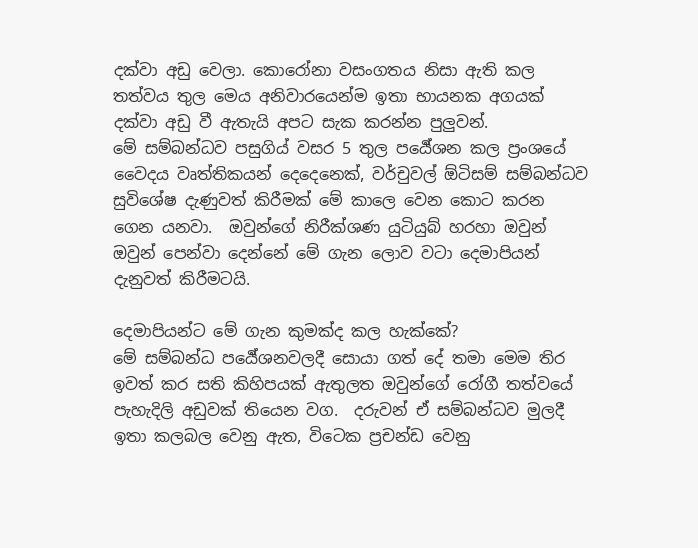දක්වා අඩු වෙලා. කොරෝනා වසංගතය නිසා ඇති කල තත්වය තුල මෙය අනිවාරයෙන්ම ඉතා භායනක අගයක් දක්වා අඩු වී ඇතැයි අපට සැක කරන්න පුලුවන්.
මේ සම්බන්ධව පසුගිය් වසර 5 තුල පර්‍යේශන කල ප්‍රංශයේ වෛදය වෘත්තිකයන් දෙදෙනෙක්, වර්චුවල් ඕටිසම් සම්බන්ධව සුවිශේෂ දැණුවත් කිරීමක් මේ කාලෙ වෙන කොට කරන ගෙන යනවා.  ඔවුන්ගේ නිරීක්ශණ යුටියුබ් හරහා ඔවුන් ඔවුන් පෙන්වා දෙන්නේ මේ ගැන ලොව වටා දෙමාපියන් දැනුවත් කිරීමටයි.

දෙමාපියන්ට මේ ගැන කුමක්ද කල හැක්කේ?
මේ සම්බන්ධ පර්‍යේශනවලදී සොයා ගත් දේ තමා මෙම තිර ඉවත් කර සති කිහිපයක් ඇතුලත ඔවුන්ගේ රෝගී තත්වයේ පැහැදිලි අඩුවක් තියෙන වග.  දරුවන් ඒ සම්බන්ධව මුලදී ඉතා කලබල වෙනු ඇත, විටෙක ප්‍රචන්ඩ වෙනු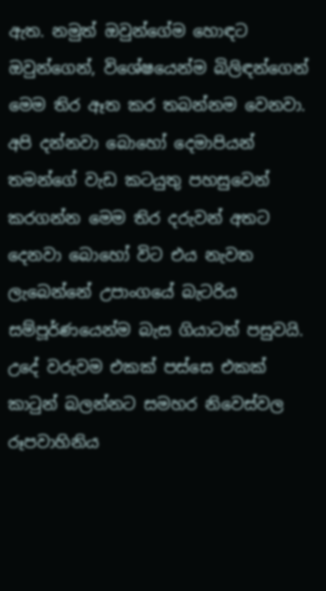ඇත. නමුත් ඔවුන්ගේම හොඳට ඔවුන්ගෙන්, විශේෂයෙන්ම බිලිඳන්ගෙන් මෙම තිර ඈත කර තබන්නම වෙනවා.
අපි දන්නවා බොහෝ දෙමාපියන් තමන්ගේ වැඩ කටයුතු පහසුවෙන් කරගන්න මෙම තිර දරුවන් අතට දෙනවා බොහෝ විට එය නැවත ලැබෙන්නේ උපාංගයේ බැටරිය සම්පූර්ණයෙන්ම බැස ගියාටත් පසුවයි.  උදේ වරුවම එකක් පස්සෙ එකක් කාටුන් බලන්නට සමහර නිවෙස්වල රූපවාහිනිය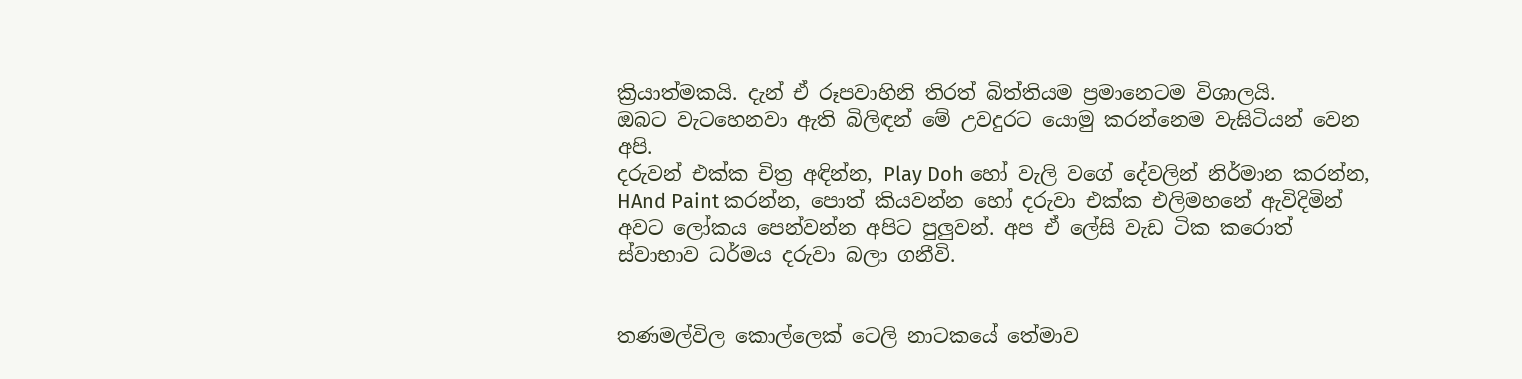ක්‍රියාත්මකයි. දැන් ඒ රූපවාහිනි තිරත් බිත්තියම ප්‍රමානෙටම විශාලයි.
ඔබට වැටහෙනවා ඇති බිලිඳන් මේ උවදුරට යොමු කරන්නෙම වැඝිටියන් වෙන අපි.
දරුවන් එක්ක චිත්‍ර අඳින්න, Play Doh හෝ වැලි වගේ දේවලින් නිර්මාන කරන්න, HAnd Paint කරන්න, පොත් කියවන්න හෝ දරුවා එක්ක එලිමහනේ ඇවිදිමින්  අවට ලෝකය පෙන්වන්න අපිට පුලුවන්. අප ඒ ලේසි වැඩ ටික කරොත් ස්වාභාව ධර්මය දරුවා බලා ගනීවි.


තණමල්විල කොල්ලෙක් ටෙලි නාටකයේ තේමාව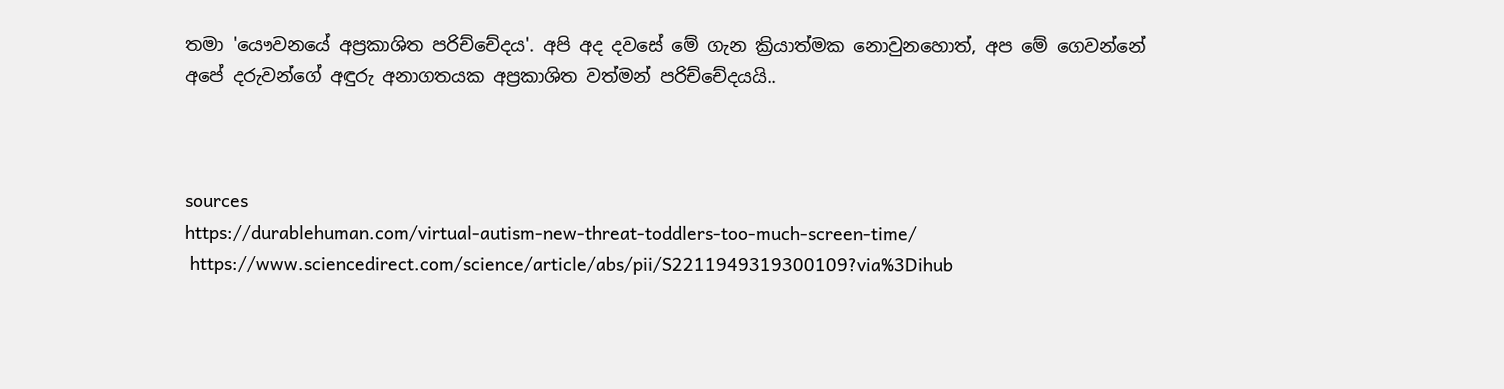තමා 'යෞවනයේ අප්‍රකාශිත පරිච්චේදය'. අපි අද දවසේ මේ ගැන ක්‍රියාත්මක නොවුනහොත්, අප මේ ගෙවන්නේ අපේ දරුවන්ගේ අඳුරු අනාගතයක අප්‍රකාශිත වත්මන් පරිච්චේදයයි..



sources
https://durablehuman.com/virtual-autism-new-threat-toddlers-too-much-screen-time/
 https://www.sciencedirect.com/science/article/abs/pii/S2211949319300109?via%3Dihub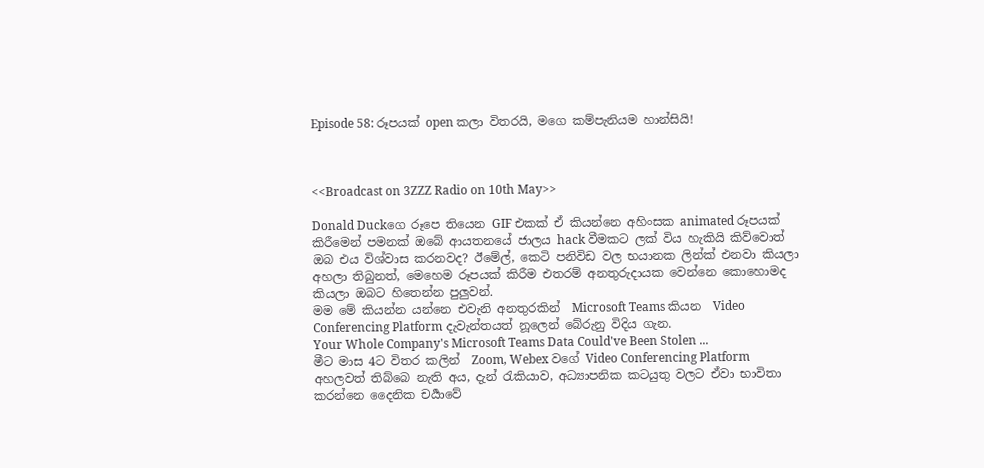Episode 58: රූපයක් open කලා විතරයි, මගෙ කම්පැනියම හාන්සියි!



<<Broadcast on 3ZZZ Radio on 10th May>>

Donald Duckගෙ රූපෙ තියෙන GIF එකක් ඒ කියන්නෙ අහිංසක animated රූප‍යක් කිරීමෙන් පමනක් ඔබේ ආයතන‍යේ ජාලය hack වීමකට ලක් විය හැකියි කිව්වොත් ඔබ එය විශ්වාස කරනවද? ඊමේල්, කෙටි පනිවිඩ වල භයානක ලින්ක් එනවා කියලා අහලා තිබුනත්, මෙහෙම රූපයක් කිරීම එතරම් අනතුරුදායක වෙන්නෙ කොහොමද කියලා ඔබට හිතෙන්න පුලුවන්.
මම මේ කියන්න යන්නෙ එවැනි අනතුරකින්  Microsoft Teams කියන  Video Conferencing Platform දැවැන්තයත් නූලෙන් බේරුනු විදිය ගැන.
Your Whole Company's Microsoft Teams Data Could've Been Stolen ...
මීට මාස 4ට විතර කලින්  Zoom, Webex වගේ Video Conferencing Platform අහලවත් තිබ්බෙ නැති අය, දැන් රැකියාව, අධ්‍යාපනික කටයුතු වලට ඒවා භාවිතා කරන්නෙ දෛනික චර්‍යාවේ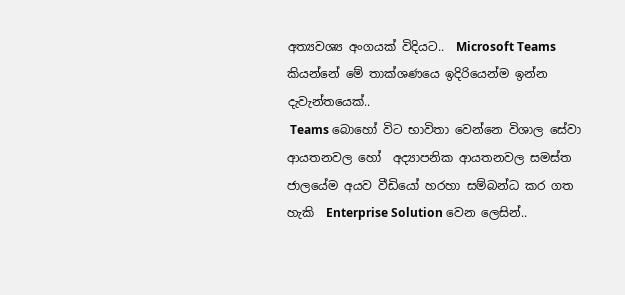අත්‍යවශ්‍ය අංගයක් විදියට..  Microsoft Teams කියන්නේ මේ තාක්ශණයෙ ඉදිරියෙන්ම ඉන්න දැවැන්තයෙක්..
 Teams බොහෝ විට භාවිතා වෙන්නෙ විශාල සේවා ආයතනවල හෝ  අද්‍යාපනික ආයතනවල සමස්ත ජාලයේම අයව වීඩියෝ හරහා සම්බන්ධ කර ගත හැකි  Enterprise Solution වෙන ලෙසින්..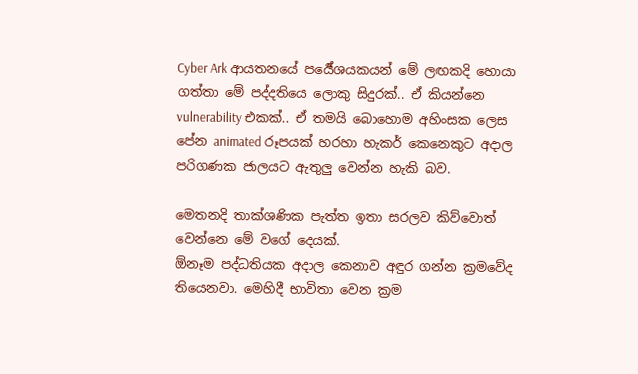Cyber Ark ආයතනයේ පර්‍යේශයකයන් මේ ලඟකදි හොයා ගත්තා මේ පද්දතියෙ ලොකු සිදුරක්.. ඒ කියන්නෙ vulnerability එකක්.. ඒ තමයි බොහොම අහිංසක ලෙස පේන animated රූපයක් හරහා හැකර් කෙනෙකුට අදාල පරිගණක ජාලයට ඇතුලු වෙන්න හැකි බව.

මෙතනදි තාක්ශණික පැත්ත ඉතා සරලව කිව්වොත් වෙන්නෙ මේ වගේ දෙයක්.
ඕනෑම පද්ධතියක අදාල කෙනාව අඳුර ගන්න ක්‍රමවේද තියෙනවා. මෙහිදී භාවිතා වෙන ක්‍රම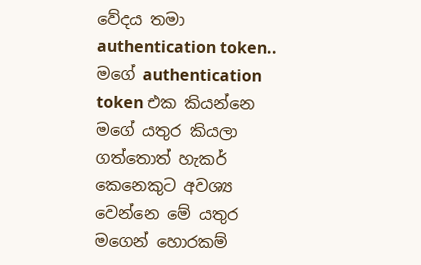වේදය තමා authentication token..  මගේ authentication token එක කියන්නෙ මගේ යතුර කියලා ගත්තොත් හැකර් කෙනෙකුට අවශ්‍ය වෙන්නෙ මේ යතුර මගෙන් හො‍රකම්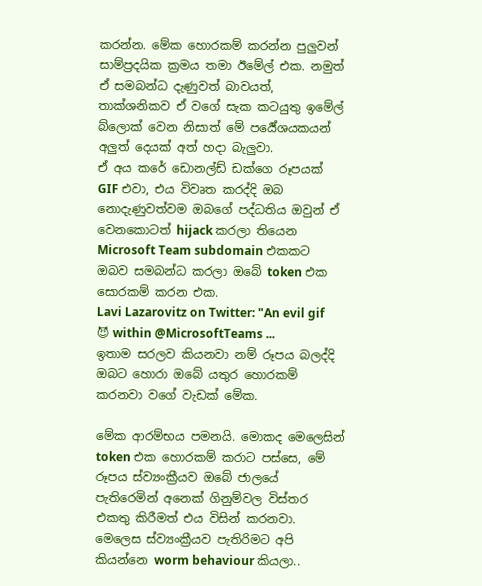කරන්න. මේක හොරකම් කරන්න පුලුවන් සාම්ප්‍රදයික ක්‍රමය තමා ඊමේල් එක. නමුත් ඒ සමබන්ධ දැණුවත් බාවයත්,  තාක්ශනිකව ඒ වගේ සැක කට‍යුතු ඉමේල් බ්ලොක් වෙන නිසාත් මේ පර්‍යේශයකයන් අලුත් දෙයක් අත් හදා බැලුවා.
ඒ අය කරේ ඩොනල්ඩ් ඩක්ගෙ රූප‍යක් GIF එවා, එය විවෘත කරද්දි ඔබ නොදැණුවත්වම ඔබගේ පද්ධතිය ඔවුන් ඒ වෙනකොටත් hijack කරලා තියෙන Microsoft Team subdomain එකකට ඔබව සමබන්ධ කරලා ඔබේ token එක සොරකම් කරන එක.
Lavi Lazarovitz on Twitter: "An evil gif 😈 within @MicrosoftTeams ...
ඉතාම සරලව කියනවා නම් රූපය බලද්දි ඔබට හොරා ඔබේ යතුර හොරකම් කරනවා වගේ වැඩක් මේක.

මේක ආරම්භය පමනයි. මොකද මෙලෙසින් token එක හොරකම් කරාට පස්සෙ, මේ රූපය ස්ව්‍යංක්‍රීයව ඔබේ ජාලයේ පැතිරෙමින් අනෙක් ගිනුම්වල විස්තර එකතු කිරීමත් එය විසින් කරනවා. මෙලෙස ස්ව්‍යංක්‍රීයව පැතිරිමට අපි කියන්නෙ worm behaviour කියලා..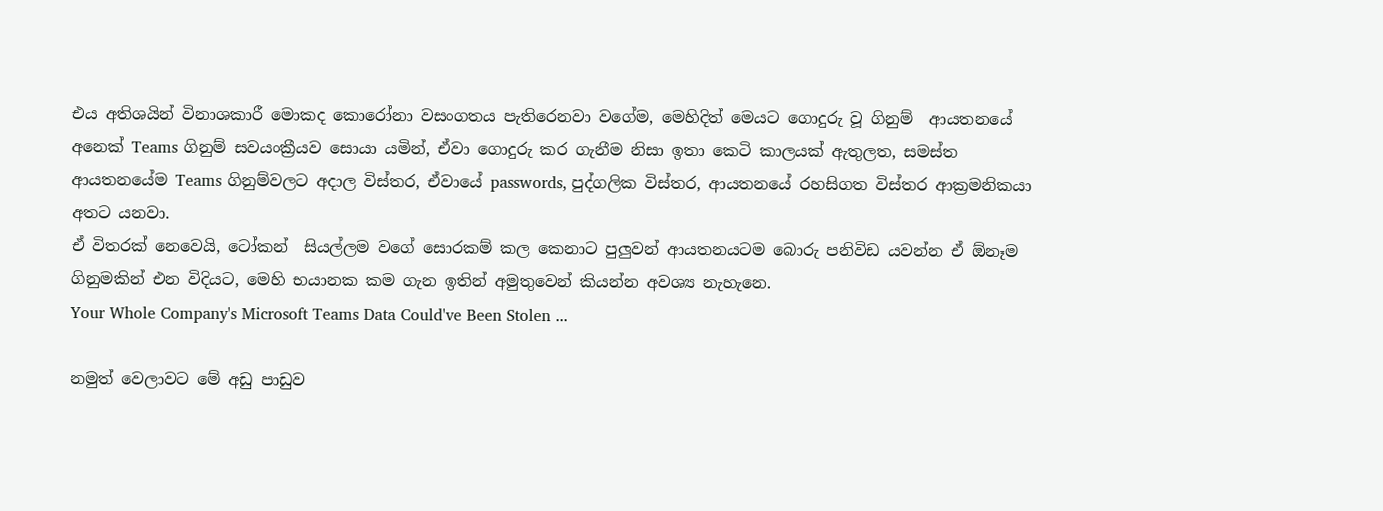එය අතිශයින් විනාශකාරී මොකද කොරෝනා වසංගතය පැති‍රෙනවා වගේම, මෙහිදිත් මෙයට ගොදුරු වූ ගිනුම්  ආයතනයේ අනෙක් Teams ගිනුම් සවයංක්‍රීයව සොයා යමින්, ඒවා ගොදුරු කර ගැනීම නිසා ඉතා කෙටි කාලයක් ඇතුලත, සමස්ත ආයතනයේම Teams ගිනුම්වලට අදාල විස්තර, ඒවායේ passwords, පුද්ගලික විස්තර, ආයතනයේ රහසිගත විස්තර ආක්‍රමනිකයා අතට යනවා.
ඒ විතරක් නෙවෙයි, ටෝකන්  සියල්ලම වගේ සොරකම් කල කෙනාට පුලුවන් ආයතනයටම බොරු පනිවිඩ යවන්න ඒ ඕනෑම ගිනුමකින් එන විදියට, මෙහි භයානක කම ගැන ඉතින් අමුතුවෙන් කියන්න අවශ්‍ය නැහැනෙ.
Your Whole Company's Microsoft Teams Data Could've Been Stolen ...

නමුත් වෙලාවට මේ අඩු පාඩුව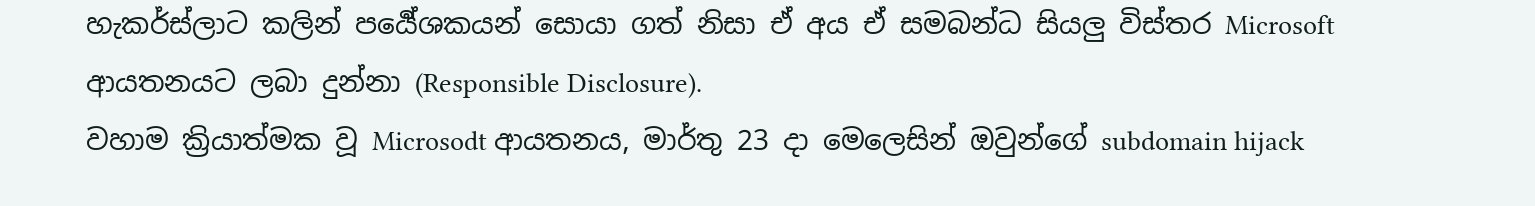හැකර්ස්ලාට කලින් පර්‍යේශකයන් සොයා ගත් නිසා ඒ අය ඒ සමබන්ධ සියලු විස්තර Microsoft ආයතනයට ලබා දුන්නා (Responsible Disclosure).
වහාම ක්‍රියාත්මක වූ Microsodt ආයතනය, මාර්තු 23 දා මෙලෙසින් ඔවුන්ගේ subdomain hijack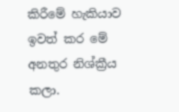කිරීමේ හැකියාව ඉවත් කර මේ අනතුර නිශ්ක්‍රීය කලා.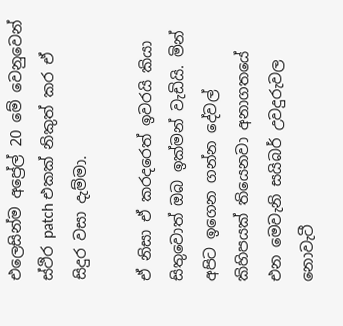එලෙසින්ම අප්‍රේල් 20 මේ වෙනුවෙන් ස්ථිර patch එකක් නිකුත් කර ඒ සිදුර වසා දැම්මා.

ඒ නිසා ඒ කරදරෙත් ඉවරයි කියා සිතුවොත් ඔබ ඉක්මන් වැඩි‍යි. මින් අපිට ඉගෙන ගන්න දේවල් කිහිපයක් තියෙනවා අනාගතයේ එන මෙවැනි සයිබර් උවදුරුවල නොවැටී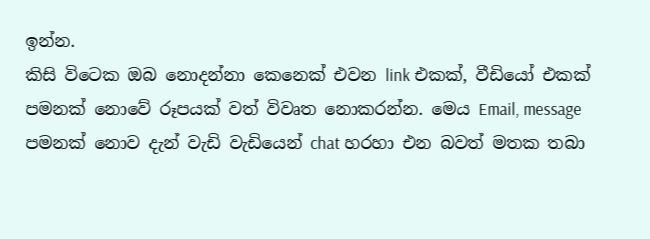ඉන්න.
කිසි විටෙක ඔබ නොදන්නා කෙනෙක් එවන link එකක්, වීඩියෝ එකක් පමනක් නොවේ රූපයක් වත් විවෘත නොකරන්න. මෙය Email, message පමනක් නොව දැන් වැඩි වැඩියෙන් chat හරහා එන බවත් මතක තබා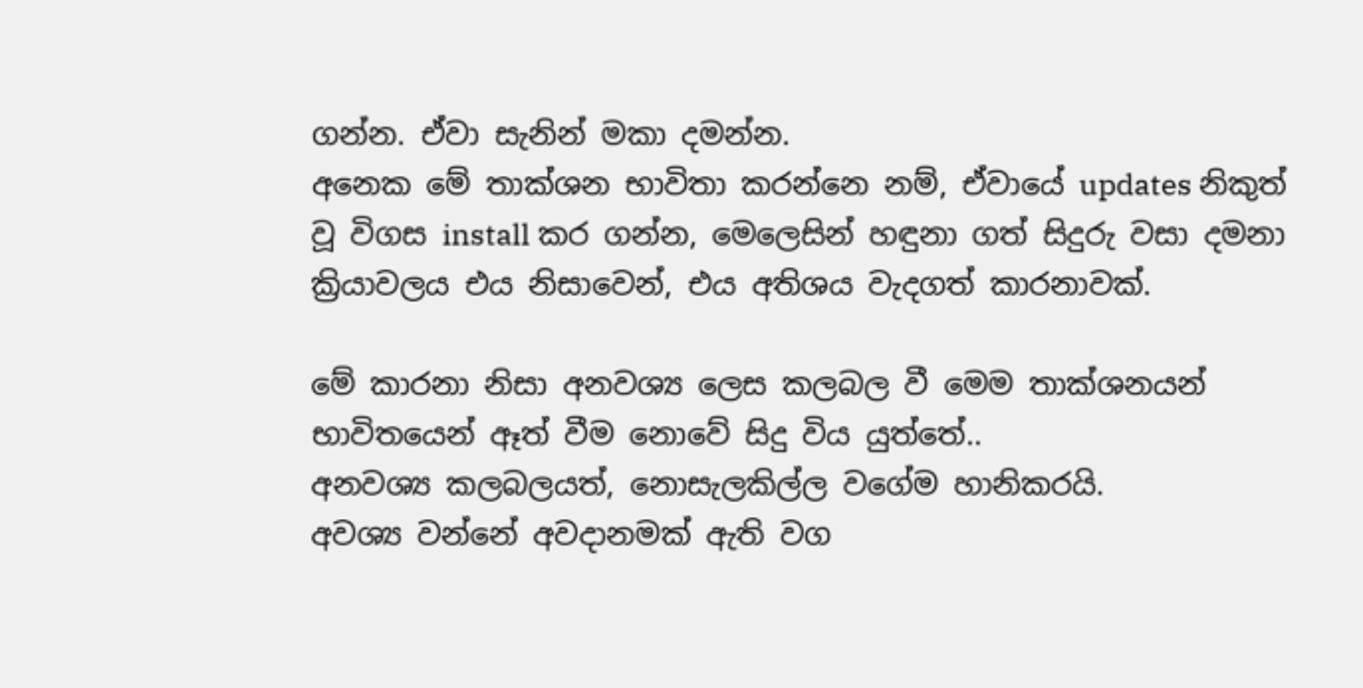ගන්න. ඒවා සැනින් මකා දමන්න.
අනෙක මේ තාක්ශන භාවිතා කරන්නෙ නම්, ඒවායේ updates නිකුත් වූ විගස install කර ගන්න, මෙලෙසින් හඳුනා ගත් සිදුරු වසා දමනා ක්‍රියාවලය එය නිසාවෙන්, එය අතිශය වැදගත් කාරනාවක්.

මේ කාරනා නිසා අනවශ්‍ය ලෙස කලබල වී මෙම තාක්ශනයන් භාවිතයෙන් ඈත් වීම නොවේ සිදු විය යුත්තේ..
අනවශ්‍ය කලබලයත්, නොසැලකිල්ල වගේම හානිකරයි.
අවශ්‍ය වන්නේ අවදානමක් ඇති වග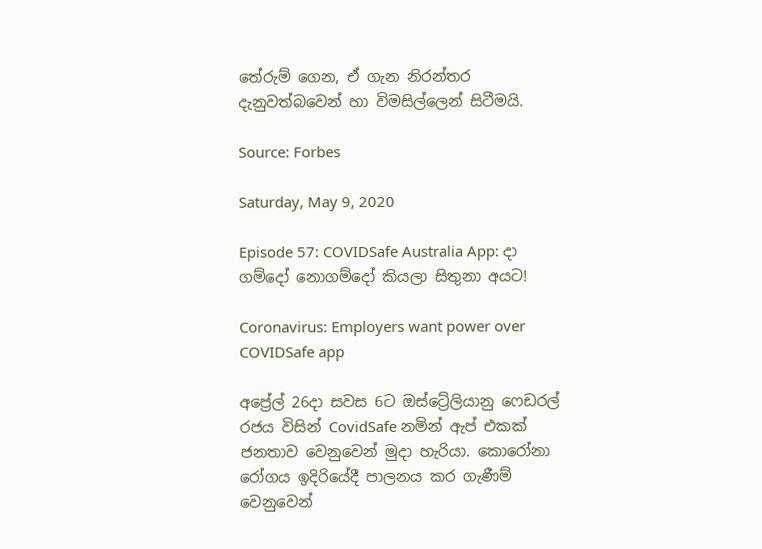තේරුම් ගෙන, ඒ ගැන නිරන්තර දැනුවත්බවෙන් හා විමසිල්ලෙන් සිටීමයි.

Source: Forbes

Saturday, May 9, 2020

Episode 57: COVIDSafe Australia App: දා ගම්දෝ නොගම්දෝ කියලා සිතුනා අයට!

Coronavirus: Employers want power over COVIDSafe app

අප්‍රේල් 26දා සවස 6ට ඔස්ට්‍රේලියානු ෆෙඩරල් රජය විසින් CovidSafe නමින් ඇප් එකක් ජනතාව වෙනුවෙන් මුදා හැරියා. කොරෝනා රෝගය ඉදිරියේදී පාලනය කර ගැණීම් වෙනුවෙන්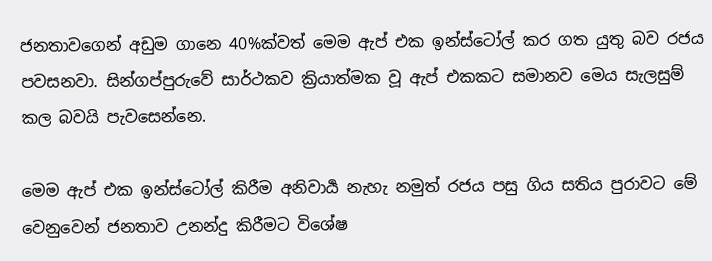ජනතාවගෙන් අඩුම ගානෙ 40%ක්වත් මෙම ඇප් එක ඉන්ස්ටෝල් කර ගත ‍යුතු බව රජය පවසනවා. සින්ගප්පුරුවේ සාර්ථකව ක්‍රියාත්මක වූ ඇප් එකකට සමානව මෙය සැලසුම් කල බවයි පැවසෙන්නෙ.

මෙම ඇප් එක ඉන්ස්ටෝල් කිරීම අනිවාර්‍ය නැහැ නමුත් රජය පසු ගිය සතිය පුරාවට මේ වෙනුවෙන් ජනතාව උනන්දු කිරීමට විශේෂ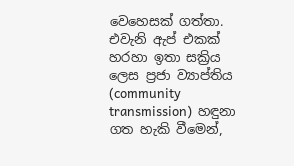වෙහෙසක් ගත්තා. එවැනි ඇප් එකක් හරහා ඉතා සක්‍රිය ලෙස ප්‍රජා ව්‍යාප්ති‍ය (community transmission)  හඳුනා ගත හැකි වීමෙන්,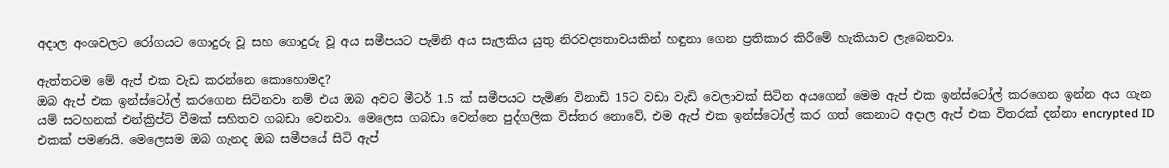අදාල අංශවලට රෝගයට ගොදුරු වූ සහ ගොදුරු වූ අය සමීපයට පැමිනි අය සැලකිය යුතු නිරවද්‍යතාවයකින් හඳුනා ගෙන ප්‍රතිකාර කිරීමේ හැකියාව ලැබෙනවා.

ඇත්තටම මේ ඇප් එක වැඩ කරන්නෙ කොහොමද?
ඔබ ඇප් එක ඉන්ස්ටෝල් කරගෙන සිටිනවා නම් එය ඔබ අවට මීටර් 1.5 ක් සමීපයට පැමිණ විනාඩි 15ට වඩා වැඩි වෙලාවක් සිටින අයගෙන් මෙම ඇප් එක ඉන්ස්ටෝල් කරගෙන ඉන්න අය ගැන යම් සටහනක් එන්ක්‍රිප්ට් වීමක් සහිතව ගබඩා වෙනවා. මෙලෙස ගබඩා වෙන්නෙ පුද්ගලික විස්තර නොවේ, එම ඇප් එක ඉන්ස්ටෝල් කර ගත් කෙනාට අදාල ඇප් එක විතරක් දන්නා encrypted ID එකක් පමණයි. මෙලෙසම ඔබ ගැනද ඔබ සමීපයේ සිටි ඇප්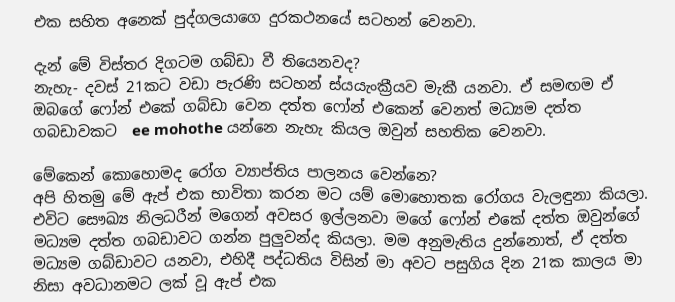එක සහිත අනෙක් පුද්ගලයාගෙ දුරකථන‍යේ සටහන් වෙනවා.

දැන් මේ විස්තර දිගටම ගබ්ඩා වී තියෙනවද?
නැහැ- දවස් 21කට වඩා පැරණි සටහන් ස්යයැංක්‍රීයව මැකී යනවා. ඒ සමඟම ඒ ඔබගේ ෆෝන් එකේ ගබ්ඩා වෙන දත්ත ෆෝන් එකෙන් වෙනත් මධ්‍යම දත්ත ගබඩාවකට  ee mohothe යන්නෙ නැහැ කියල ඔවුන් සහතික වෙනවා.

මේකෙන් කොහොමද රෝග ව්‍යාප්තිය පාලනය වෙන්නෙ?
අපි හිතමු මේ ඇප් එක භාවිතා කරන මට යම් මොහොතක රෝගය වැලඳුනා කියලා. එවිට සෞඛ්‍ය නිලධරීන් මගෙන් අවසර ඉල්ලනවා මගේ ෆෝන් එකේ දත්ත ඔවුන්ගේ මධ්‍යම දත්ත ගබඩාවට ගන්න පුලුවන්ද කියලා. මම අනුමැතිය දුන්නොත්, ඒ දත්ත මධ්‍යම ගබ්ඩාවට යනවා, එහිදී පද්ධතිය විසින් මා අවට පසුගිය දින 21ක කාලය මා නිසා අවධානමට ලක් වූ ඇප් එක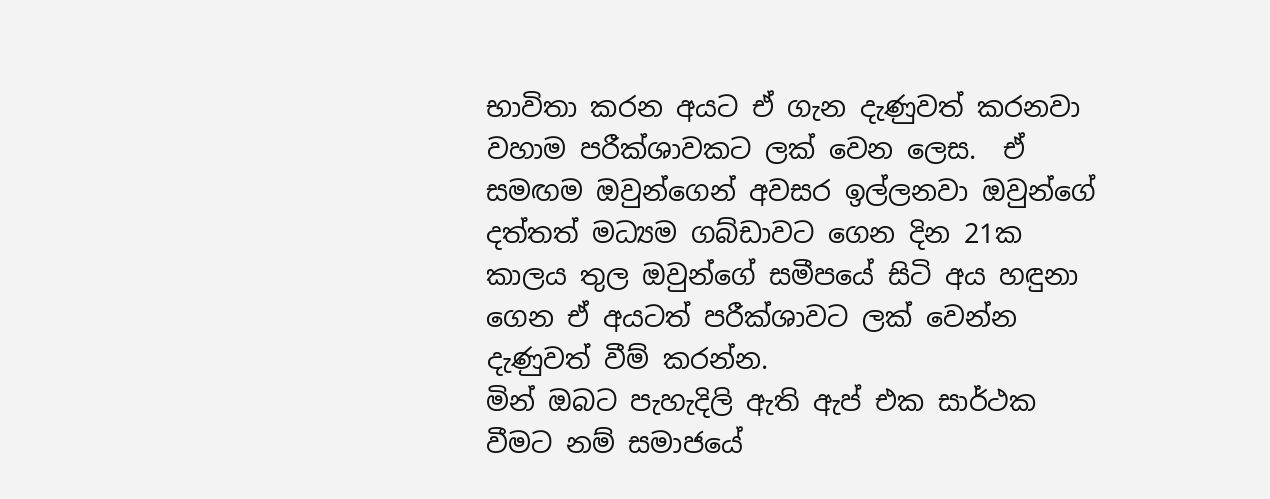භාවිතා කරන අයට ඒ ගැන දැණුවත් කරනවා වහාම පරීක්ශාවකට ලක් වෙන ලෙස.  ඒ සමඟම ඔවුන්ගෙන් අවසර ඉල්ලනවා ඔවුන්ගේ දත්තත් මධ්‍යම ගබ්ඩාවට ගෙන දින 21ක කාලය තුල ඔවුන්ගේ සමීපයේ සිටි අය හඳුනා ගෙන ඒ අයටත් පරීක්ශාවට ලක් වෙන්න දැණුවත් වීම් කරන්න.
මින් ඔබට පැහැදිලි ඇති ඇප් එක සාර්ථක වීමට නම් සමාජයේ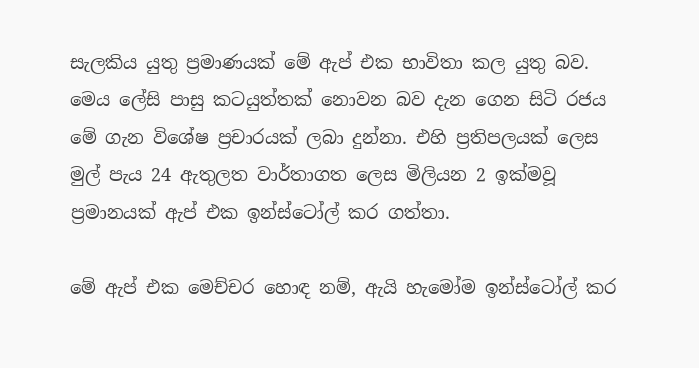සැලකිය යුතු ප්‍රමාණයක් මේ ඇප් එක භාවිතා කල යුතු බව.
මෙය ලේසි පාසු කටයුත්තක් නොවන බව දැන ගෙන සිටි රජය මේ ගැන විශේෂ ප්‍රචාරයක් ලබා දුන්නා. එහි ප්‍රතිපලයක් ලෙස මුල් පැය 24 ඇතුලත වාර්තාගත ලෙස මිලියන 2 ඉක්මවූ ප්‍රමානයක් ඇප් එක ඉන්ස්ටෝල් කර ගත්තා.

මේ ඇප් එක මෙච්චර හොඳ නම්, ඇයි හැමෝම ඉන්ස්ටෝල් කර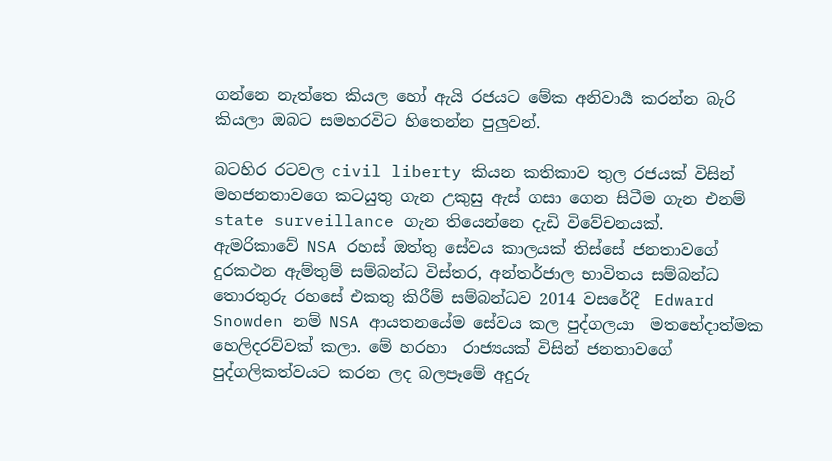ගන්නෙ නැත්තෙ කියල හෝ ඇයි රජයට මේක අනිවාර්‍ය කරන්න බැරි කියලා ඔබට සමහරවිට හිතෙන්න පුලුවන්.

බටහිර රටවල civil liberty කියන කතිකාව තුල රජයක් විසින් මහජනතාවගෙ කටයුතු ගැන උකුසු ඇස් ගසා ගෙන සිටීම ගැන එනම් state surveillance ගැන තියෙන්නෙ දැඩි විවේචනයක්.
ඇම‍රිකාවේ NSA රහස් ඔත්තු සේවය ‍කාලයක් තිස්සේ ජනතාවගේ දුරකථන ඇම්තුම් සම්බන්ධ විස්තර, අන්තර්ජාල භාවිතය සම්බන්ධ  තොරතුරු රහසේ එකතු කිරීම් සම්බන්ධව 2014 වසරේදී  Edward Snowden නම් NSA ආයතනයේම සේවය කල පුද්ගලයා  මතභේදාත්මක හෙලිද‍රව්වක් කලා. මේ හරහා  රාජ්‍යයක් විසින් ජනතාවගේ පුද්ගලිකත්වයට කරන ලද බලපෑමේ අදුරු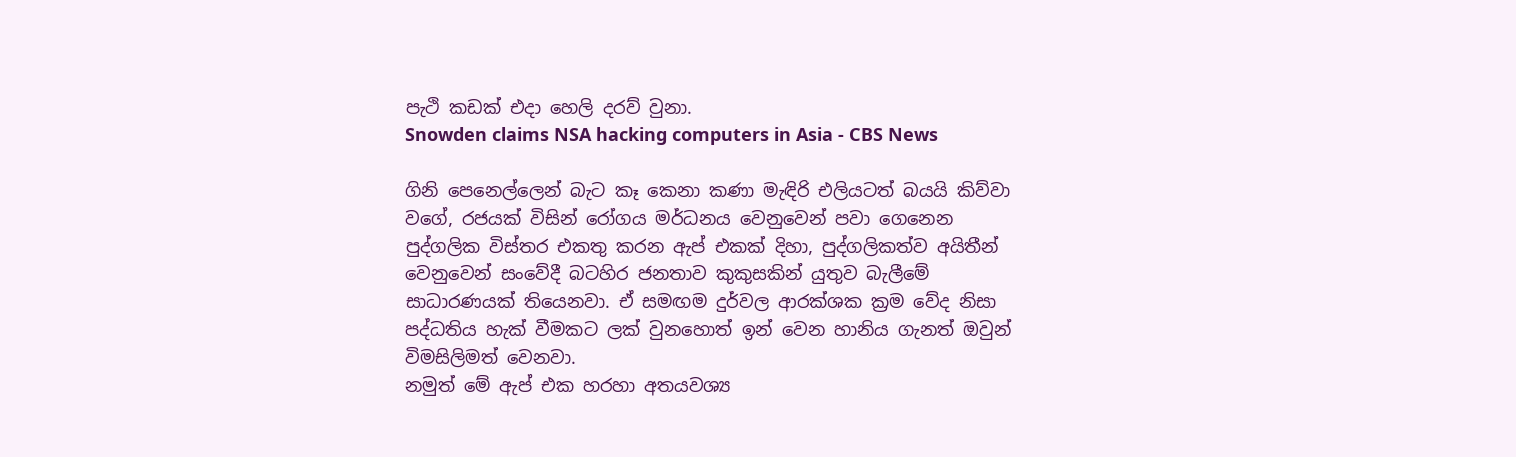පැථි කඩක් එදා හෙලි දරව් වුනා.
Snowden claims NSA hacking computers in Asia - CBS News

ගිනි පෙනෙල්ලෙන් බැට කෑ කෙනා කණා මැඳිරි එලියටත් බයයි කිව්වා වගේ, රජයක් විසින් රෝගය මර්ධනය වෙනුවෙන් පවා ගෙනෙන  පුද්ගලික විස්තර එකතු කරන ඇප් එකක් දිහා, පුද්ගලිකත්ව අයිතීන් වෙනුවෙන් සංවේදී බටහිර ජනතාව කුකුසකින් යුතුව බැලීමේ සාධාරණ‍යක් තියෙනවා. ඒ සමඟම දුර්වල ආරක්ශක ක්‍රම වේද නිසා පද්ධතිය හැක් වීමකට ලක් වුනහොත් ඉන් වෙන හානිය ගැනත් ඔවුන් විමසිලිමත් වෙනවා.
නමුත් මේ ඇප් එක හරහා අත‍යවශ්‍ය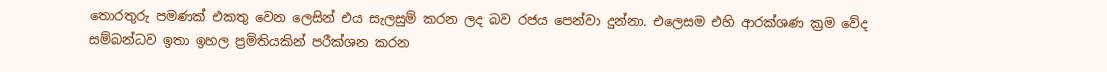තොරතුරු පමණක් එකතු වෙන ලෙසින් එය සැලසුම් කරන ලද බව රජය පෙන්වා දුන්නා. එලෙසම එහි ආරක්ශණ ක්‍රම වේද සම්බන්ධව ඉතා ඉහල ප්‍රමිතියකින් පරීක්ශන කරන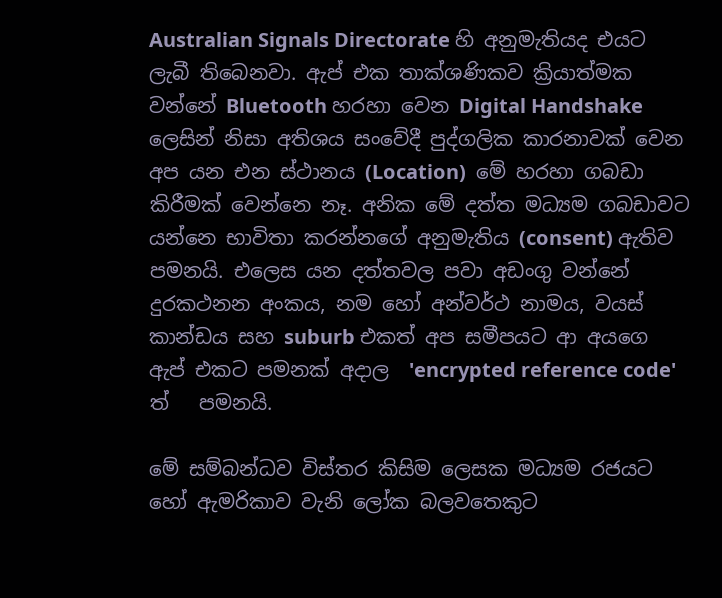Australian Signals Directorate හි අනුමැතියද එයට ලැබී තිබෙනවා. ඇප් එක තාක්ශණිකව ක්‍රියාත්මක වන්නේ Bluetooth හරහා වෙන Digital Handshake ලෙසින් නිසා අතිශය සංවේදී පුද්ගලික කාරනාවක් වෙන අප යන එන ස්ථානය (Location)  මේ හරහා ගබඩා කිරීමක් වෙන්නෙ නෑ. අනික මේ දත්ත මධ්‍යම ගබඩාවට යන්නෙ භාවිතා කරන්නගේ අනුමැතිය (consent) ඇතිව පමනයි. එලෙස යන දත්තවල පවා අඩංගු වන්නේ  දුරකථනන අංකය, නම හෝ අන්වර්ථ නාමය, වයස් කාන්ඩය සහ suburb එකත් අප සමීපයට ආ අයගෙ ඇප් එකට පමනක් අදාල  'encrypted reference code' ත්   පමනයි.

මේ සම්බන්ධව විස්තර කිසිම ලෙසක මධ්‍යම රජයට හෝ ඇමරිකාව වැනි ලෝක බලවතෙකුට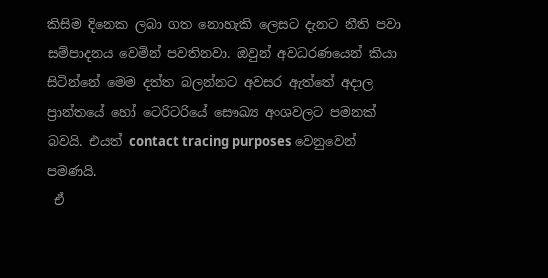කිසිම දිනෙක ලබා ගත නොහැකි ලෙසට දැනට නීති පවා සම්පාදනය වෙමින් පවතිනවා. ඔවුන් අවධරණයෙන් කියා සිටින්නේ මෙම දත්ත බලන්නට අවසර ඇත්තේ අදාල ප්‍රාන්තයේ හෝ ටෙරිටරියේ සෞඛ්‍ය අංශවලට පමනක් බවයි. එයත් contact tracing purposes වෙනුවෙන් පමණයි.
 ඒ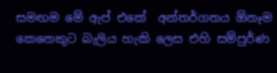සමඟම මේ ඇප් එකේ  අන්තර්ගතය ඕනෑම කෙනෙකුට බැලිය හැකි ලෙස එහි සම්පුර්ණ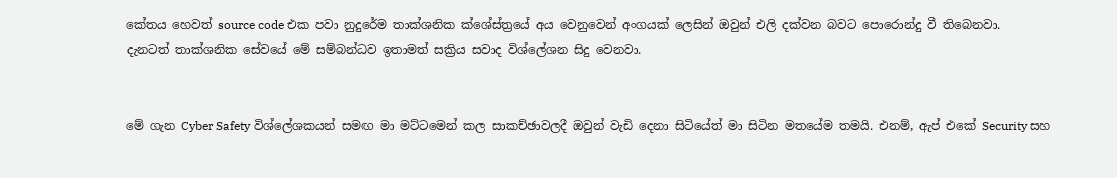කේතය හෙවත් source code එක පවා නුදුරේම තාක්ශනික ක්ශේස්ත්‍රයේ අය වෙනුවෙන් අංගයක් ලෙසින් ඔවුන් එලි දක්වන බවට පොරොන්දු වී තිබෙනවා.
දැනටත් තාක්ශනික සේවයේ මේ සම්බන්ධව ඉතාමත් සක්‍රිය සවාද විශ්ලේශන සිදු වෙනවා.


මේ ගැන Cyber Safety විශ්ලේශකයන් සමඟ මා මට්ටමෙන් කල සාකච්ඡාවලදී ඔවුන් වැඩි දෙනා සිටියේත් මා සිටින මතයේම තමයි. එනම්, ඇප් එකේ Security සහ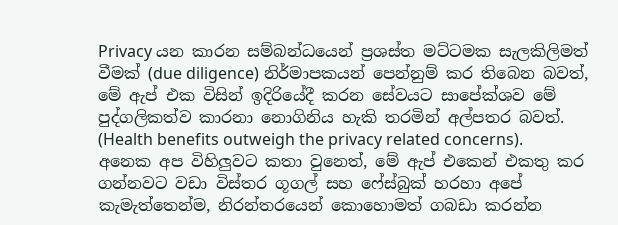Privacy යන කාරන සම්බන්ධයෙන් ප්‍රශස්ත මට්ටමක සැලකිලිමත් වීමක් (due diligence) නිර්මාපකයන් පෙන්නුම් කර තිබෙන බවත්, මේ ඇප් එක විසින් ඉදිරියේදී කරන සේවයට සාපේක්ශව මේ පුද්ගලිකත්ව කාරනා නොගිනිය හැකි තරමින් අල්පතර බවත්. (Health benefits outweigh the privacy related concerns).
අනෙක අප විහිලුවට කතා වුනෙත්, මේ ඇප් එකෙන් එකතු කර ගන්නවට වඩා විස්තර ගූගල් සහ ෆේස්බුක් හරහා අපේ කැමැත්තෙන්ම, නිරන්තරයෙන් කොහොමත් ගබඩා කරන්න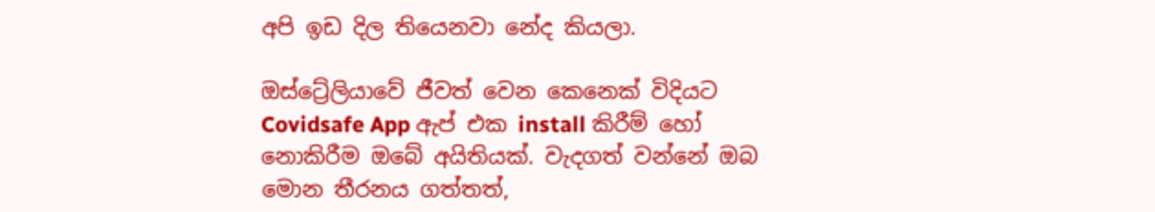අපි ඉඩ දිල තියෙනවා නේද කියලා.

ඔස්ට්‍රේලියාවේ ජීවත් වෙන කෙනෙක් විදියට Covidsafe App ඇප් එක install කිරීම් හෝ නොකිරීම ඔබේ අයිතියක්. වැදගත් වන්නේ ඔබ මොන තීරනය ගත්තත්,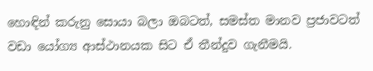හොඳින් කරුනු සොයා බලා ඔබටත්, සමස්ත මානව ප්‍රජාවටත් වඩා යෝග්‍ය ආස්ථානයක සිට ඒ තීන්දුව ගැනීමයි.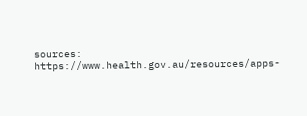sources:
https://www.health.gov.au/resources/apps-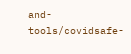and-tools/covidsafe-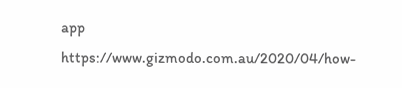app
https://www.gizmodo.com.au/2020/04/how-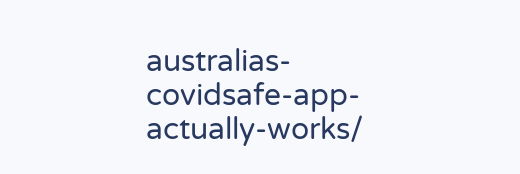australias-covidsafe-app-actually-works/